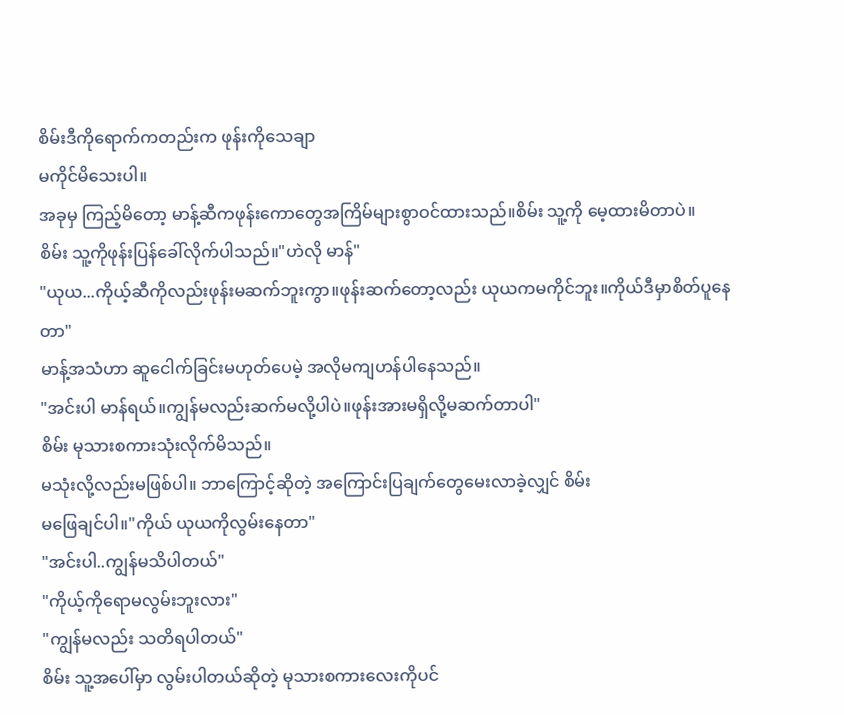စိမ်းဒီကိုရောက်ကတည်းက ဖုန်းကိုသေချာ
မကိုင်မိသေးပါ။
အခုမှ ကြည့်မိတော့ မာန့်ဆီကဖုန်းကောတွေအကြိမ်များစွာဝင်ထားသည်။စိမ်း သူ့ကို မေ့ထားမိတာပဲ။
စိမ်း သူ့ကိုဖုန်းပြန်ခေါ်လိုက်ပါသည်။"ဟဲလို မာန်"
"ယုယ...ကိုယ့်ဆီကိုလည်းဖုန်းမဆက်ဘူးကွာ။ဖုန်းဆက်တော့လည်း ယုယကမကိုင်ဘူး။ကိုယ်ဒီမှာစိတ်ပူနေတာ"
မာန့်အသံဟာ ဆူငေါက်ခြင်းမဟုတ်ပေမဲ့ အလိုမကျဟန်ပါနေသည်။
"အင်းပါ မာန်ရယ်။ကျွန်မလည်းဆက်မလို့ပါပဲ။ဖုန်းအားမရှိလို့မဆက်တာပါ"
စိမ်း မုသားစကားသုံးလိုက်မိသည်။
မသုံးလို့လည်းမဖြစ်ပါ။ ဘာကြောင့်ဆိုတဲ့ အကြောင်းပြချက်တွေမေးလာခဲ့လျှင် စိမ်း
မဖြေချင်ပါ။"ကိုယ် ယုယကိုလွမ်းနေတာ"
"အင်းပါ..ကျွန်မသိပါတယ်"
"ကိုယ့်ကိုရောမလွမ်းဘူးလား"
"ကျွန်မလည်း သတိရပါတယ်"
စိမ်း သူ့အပေါ်မှာ လွမ်းပါတယ်ဆိုတဲ့ မုသားစကားလေးကိုပင်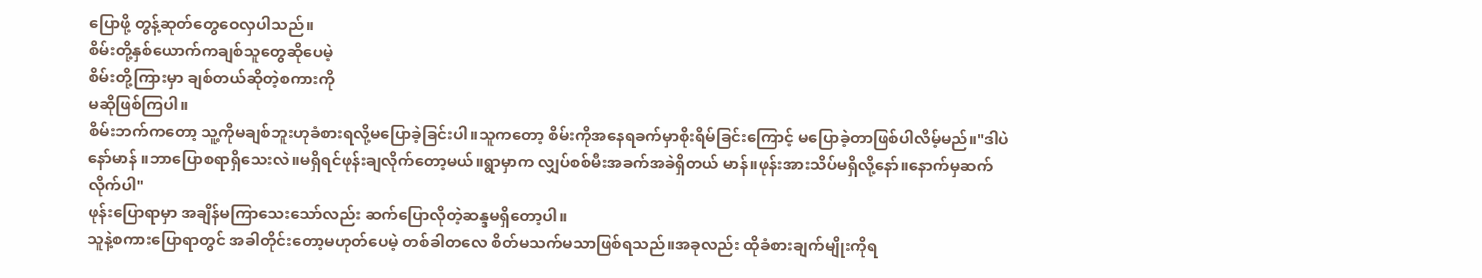ပြောဖို့ တွန့်ဆုတ်တွေဝေလှပါသည်။
စိမ်းတို့နှစ်ယောက်ကချစ်သူတွေဆိုပေမဲ့
စိမ်းတို့ကြားမှာ ချစ်တယ်ဆိုတဲ့စကားကို
မဆိုဖြစ်ကြပါ။
စိမ်းဘက်ကတော့ သူ့ကိုမချစ်ဘူးဟုခံစားရလို့မပြောခဲ့ခြင်းပါ။သူကတော့ စိမ်းကိုအနေရခက်မှာစိုးရိမ်ခြင်းကြောင့် မပြောခဲ့တာဖြစ်ပါလိမ့်မည်။"ဒါပဲနော်မာန် ။ဘာပြောစရာရှိသေးလဲ။မရှိရင်ဖုန်းချလိုက်တော့မယ်။ရွာမှာက လျှပ်စစ်မီးအခက်အခဲရှိတယ် မာန်။ဖုန်းအားသိပ်မရှိလို့နော်။နောက်မှဆက်လိုက်ပါ"
ဖုန်းပြောရာမှာ အချိန်မကြာသေးသော်လည်း ဆက်ပြောလိုတဲ့ဆန္ဒမရှိတော့ပါ။
သူနဲ့စကားပြောရာတွင် အခါတိုင်းတော့မဟုတ်ပေမဲ့ တစ်ခါတလေ စိတ်မသက်မသာဖြစ်ရသည်။အခုလည်း ထိုခံစားချက်မျိုးကိုရ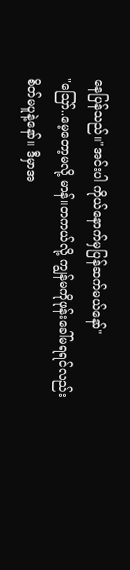နေပြန်သည်။"အင်းပါ ကိုယ်နောက်မှပြန်ဆက်မယ်နော်"
"ဪ..မေ့တော့မလို့ မာန်။တကယ်လို့ ကျွန်မကိုဖုန်းခေါ်မရရင်လည်းစိတ်မပူနဲ့နော်။ ဒီမှာအ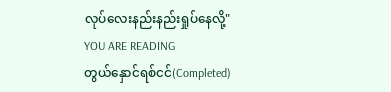လုပ်လေးနည်းနည်းရှုပ်နေလို့"
YOU ARE READING
တွယ်နှောင်ရစ်ငင်(Completed)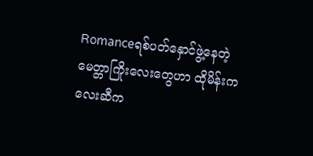Romanceရစ်ပတ်နှောင်ဖွဲ့နေတဲ့ မေတ္တာကြိုးလေးတွေဟာ ထိုမိန်းကလေးဆီက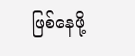ဖြစ်နေဖို့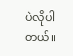ပဲလိုပါတယ်။